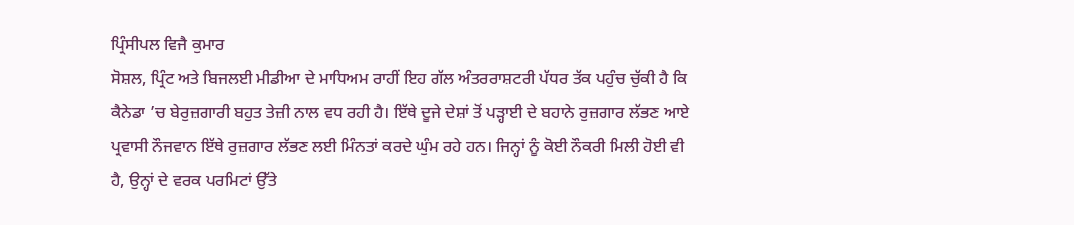ਪ੍ਰਿੰਸੀਪਲ ਵਿਜੈ ਕੁਮਾਰ
ਸੋਸ਼ਲ, ਪ੍ਰਿੰਟ ਅਤੇ ਬਿਜਲਈ ਮੀਡੀਆ ਦੇ ਮਾਧਿਅਮ ਰਾਹੀਂ ਇਹ ਗੱਲ ਅੰਤਰਰਾਸ਼ਟਰੀ ਪੱਧਰ ਤੱਕ ਪਹੁੰਚ ਚੁੱਕੀ ਹੈ ਕਿ ਕੈਨੇਡਾ ’ਚ ਬੇਰੁਜ਼ਗਾਰੀ ਬਹੁਤ ਤੇਜ਼ੀ ਨਾਲ ਵਧ ਰਹੀ ਹੈ। ਇੱਥੇ ਦੂਜੇ ਦੇਸ਼ਾਂ ਤੋਂ ਪੜ੍ਹਾਈ ਦੇ ਬਹਾਨੇ ਰੁਜ਼ਗਾਰ ਲੱਭਣ ਆਏ ਪ੍ਰਵਾਸੀ ਨੌਜਵਾਨ ਇੱਥੇ ਰੁਜ਼ਗਾਰ ਲੱਭਣ ਲਈ ਮਿੰਨਤਾਂ ਕਰਦੇ ਘੁੰਮ ਰਹੇ ਹਨ। ਜਿਨ੍ਹਾਂ ਨੂੰ ਕੋਈ ਨੌਕਰੀ ਮਿਲੀ ਹੋਈ ਵੀ ਹੈ, ਉਨ੍ਹਾਂ ਦੇ ਵਰਕ ਪਰਮਿਟਾਂ ਉੱਤੇ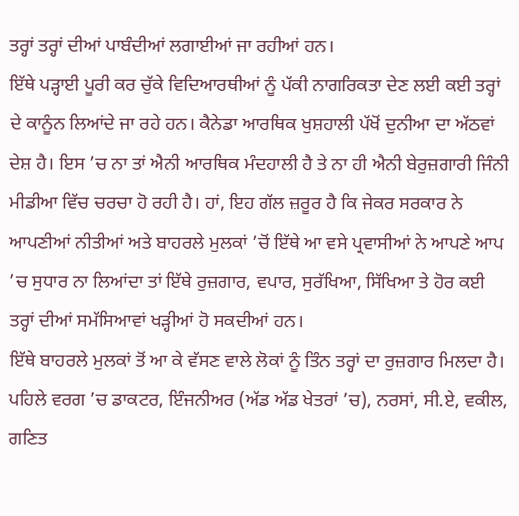ਤਰ੍ਹਾਂ ਤਰ੍ਹਾਂ ਦੀਆਂ ਪਾਬੰਦੀਆਂ ਲਗਾਈਆਂ ਜਾ ਰਹੀਆਂ ਹਨ।
ਇੱਥੇ ਪੜ੍ਹਾਈ ਪੂਰੀ ਕਰ ਚੁੱਕੇ ਵਿਦਿਆਰਥੀਆਂ ਨੂੰ ਪੱਕੀ ਨਾਗਰਿਕਤਾ ਦੇਣ ਲਈ ਕਈ ਤਰ੍ਹਾਂ ਦੇ ਕਾਨੂੰਨ ਲਿਆਂਦੇ ਜਾ ਰਹੇ ਹਨ। ਕੈਨੇਡਾ ਆਰਥਿਕ ਖੁਸ਼ਹਾਲੀ ਪੱਖੋਂ ਦੁਨੀਆ ਦਾ ਅੱਠਵਾਂ ਦੇਸ਼ ਹੈ। ਇਸ ’ਚ ਨਾ ਤਾਂ ਐਨੀ ਆਰਥਿਕ ਮੰਦਹਾਲੀ ਹੈ ਤੇ ਨਾ ਹੀ ਐਨੀ ਬੇਰੁਜ਼ਗਾਰੀ ਜਿੰਨੀ ਮੀਡੀਆ ਵਿੱਚ ਚਰਚਾ ਹੋ ਰਹੀ ਹੈ। ਹਾਂ, ਇਹ ਗੱਲ ਜ਼ਰੂਰ ਹੈ ਕਿ ਜੇਕਰ ਸਰਕਾਰ ਨੇ ਆਪਣੀਆਂ ਨੀਤੀਆਂ ਅਤੇ ਬਾਹਰਲੇ ਮੁਲਕਾਂ ’ਚੋਂ ਇੱਥੇ ਆ ਵਸੇ ਪ੍ਰਵਾਸੀਆਂ ਨੇ ਆਪਣੇ ਆਪ ’ਚ ਸੁਧਾਰ ਨਾ ਲਿਆਂਦਾ ਤਾਂ ਇੱਥੇ ਰੁਜ਼ਗਾਰ, ਵਪਾਰ, ਸੁਰੱਖਿਆ, ਸਿੱਖਿਆ ਤੇ ਹੋਰ ਕਈ ਤਰ੍ਹਾਂ ਦੀਆਂ ਸਮੱਸਿਆਵਾਂ ਖੜ੍ਹੀਆਂ ਹੋ ਸਕਦੀਆਂ ਹਨ।
ਇੱਥੇ ਬਾਹਰਲੇ ਮੁਲਕਾਂ ਤੋਂ ਆ ਕੇ ਵੱਸਣ ਵਾਲੇ ਲੋਕਾਂ ਨੂੰ ਤਿੰਨ ਤਰ੍ਹਾਂ ਦਾ ਰੁਜ਼ਗਾਰ ਮਿਲਦਾ ਹੈ। ਪਹਿਲੇ ਵਰਗ ’ਚ ਡਾਕਟਰ, ਇੰਜਨੀਅਰ (ਅੱਡ ਅੱਡ ਖੇਤਰਾਂ ’ਚ), ਨਰਸਾਂ, ਸੀ.ਏ, ਵਕੀਲ, ਗਣਿਤ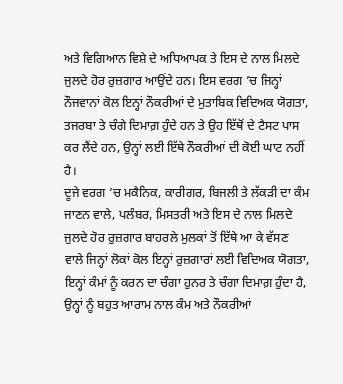ਅਤੇ ਵਿਗਿਆਨ ਵਿਸ਼ੇ ਦੇ ਅਧਿਆਪਕ ਤੇ ਇਸ ਦੇ ਨਾਲ ਮਿਲਦੇ ਜੁਲਦੇ ਹੋਰ ਰੁਜ਼ਗਾਰ ਆਉਂਦੇ ਹਨ। ਇਸ ਵਰਗ ’ਚ ਜਿਨ੍ਹਾਂ ਨੌਜਵਾਨਾਂ ਕੋਲ ਇਨ੍ਹਾਂ ਨੌਕਰੀਆਂ ਦੇ ਮੁਤਾਬਿਕ ਵਿਦਿਅਕ ਯੋਗਤਾ, ਤਜਰਬਾ ਤੇ ਚੰਗੇ ਦਿਮਾਗ਼ ਹੁੰਦੇ ਹਨ ਤੇ ਉਹ ਇੱਥੋਂ ਦੇ ਟੈਸਟ ਪਾਸ ਕਰ ਲੈਂਦੇ ਹਨ, ਉਨ੍ਹਾਂ ਲਈ ਇੱਥੇ ਨੌਕਰੀਆਂ ਦੀ ਕੋਈ ਘਾਟ ਨਹੀਂ ਹੈ।
ਦੂਜੇ ਵਰਗ ’ਚ ਮਕੈਨਿਕ, ਕਾਰੀਗਰ, ਬਿਜਲੀ ਤੇ ਲੱਕੜੀ ਦਾ ਕੰਮ ਜਾਣਨ ਵਾਲੇ, ਪਲੰਬਰ, ਮਿਸਤਰੀ ਅਤੇ ਇਸ ਦੇ ਨਾਲ ਮਿਲਦੇ ਜੁਲਦੇ ਹੋਰ ਰੁਜ਼ਗਾਰ ਬਾਹਰਲੇ ਮੁਲਕਾਂ ਤੋਂ ਇੱਥੇ ਆ ਕੇ ਵੱਸਣ ਵਾਲੇ ਜਿਨ੍ਹਾਂ ਲੋਕਾਂ ਕੋਲ ਇਨ੍ਹਾਂ ਰੁਜ਼ਗਾਰਾਂ ਲਈ ਵਿਦਿਅਕ ਯੋਗਤਾ, ਇਨ੍ਹਾਂ ਕੰਮਾਂ ਨੂੰ ਕਰਨ ਦਾ ਚੰਗਾ ਹੁਨਰ ਤੇ ਚੰਗਾ ਦਿਮਾਗ਼ ਹੁੰਦਾ ਹੈ, ਉਨ੍ਹਾਂ ਨੂੰ ਬਹੁਤ ਆਰਾਮ ਨਾਲ ਕੰਮ ਅਤੇ ਨੌਕਰੀਆਂ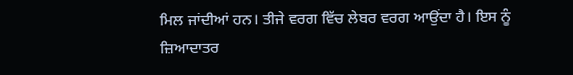ਮਿਲ ਜਾਂਦੀਆਂ ਹਨ। ਤੀਜੇ ਵਰਗ ਵਿੱਚ ਲੇਬਰ ਵਰਗ ਆਉਂਦਾ ਹੈ। ਇਸ ਨੂੰ ਜ਼ਿਆਦਾਤਰ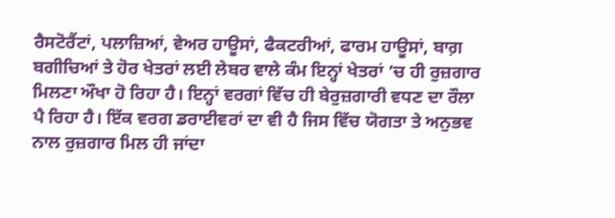ਰੈਸਟੋਰੈਂਟਾਂ, ਪਲਾਜ਼ਿਆਂ, ਵੇਅਰ ਹਾਊਸਾਂ, ਫੈਕਟਰੀਆਂ, ਫਾਰਮ ਹਾਊਸਾਂ, ਬਾਗ਼ ਬਗੀਚਿਆਂ ਤੇ ਹੋਰ ਖੇਤਰਾਂ ਲਈ ਲੇਬਰ ਵਾਲੇ ਕੰਮ ਇਨ੍ਹਾਂ ਖੇਤਰਾਂ ’ਚ ਹੀ ਰੁਜ਼ਗਾਰ ਮਿਲਣਾ ਔਖਾ ਹੋ ਰਿਹਾ ਹੈ। ਇਨ੍ਹਾਂ ਵਰਗਾਂ ਵਿੱਚ ਹੀ ਬੇਰੁਜ਼ਗਾਰੀ ਵਧਣ ਦਾ ਰੌਲਾ ਪੈ ਰਿਹਾ ਹੈ। ਇੱਕ ਵਰਗ ਡਰਾਈਵਰਾਂ ਦਾ ਵੀ ਹੈ ਜਿਸ ਵਿੱਚ ਯੋਗਤਾ ਤੇ ਅਨੁਭਵ ਨਾਲ ਰੁਜ਼ਗਾਰ ਮਿਲ ਹੀ ਜਾਂਦਾ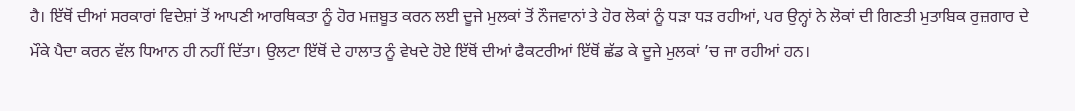ਹੈ। ਇੱਥੋਂ ਦੀਆਂ ਸਰਕਾਰਾਂ ਵਿਦੇਸ਼ਾਂ ਤੋਂ ਆਪਣੀ ਆਰਥਿਕਤਾ ਨੂੰ ਹੋਰ ਮਜ਼ਬੂਤ ਕਰਨ ਲਈ ਦੂਜੇ ਮੁਲਕਾਂ ਤੋਂ ਨੌਜਵਾਨਾਂ ਤੇ ਹੋਰ ਲੋਕਾਂ ਨੂੰ ਧੜਾ ਧੜ ਰਹੀਆਂ, ਪਰ ਉਨ੍ਹਾਂ ਨੇ ਲੋਕਾਂ ਦੀ ਗਿਣਤੀ ਮੁਤਾਬਿਕ ਰੁਜ਼ਗਾਰ ਦੇ ਮੌਕੇ ਪੈਦਾ ਕਰਨ ਵੱਲ ਧਿਆਨ ਹੀ ਨਹੀਂ ਦਿੱਤਾ। ਉਲਟਾ ਇੱਥੋਂ ਦੇ ਹਾਲਾਤ ਨੂੰ ਵੇਖਦੇ ਹੋਏ ਇੱਥੋਂ ਦੀਆਂ ਫੈਕਟਰੀਆਂ ਇੱਥੋਂ ਛੱਡ ਕੇ ਦੂਜੇ ਮੁਲਕਾਂ ’ਚ ਜਾ ਰਹੀਆਂ ਹਨ।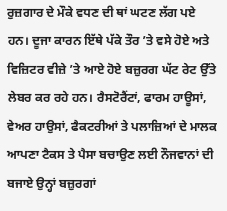ਰੁਜ਼ਗਾਰ ਦੇ ਮੌਕੇ ਵਧਣ ਦੀ ਥਾਂ ਘਟਣ ਲੱਗ ਪਏ ਹਨ। ਦੂਜਾ ਕਾਰਨ ਇੱਥੇ ਪੱਕੇ ਤੌਰ ’ਤੇ ਵਸੇ ਹੋਏ ਅਤੇ ਵਿਜ਼ਿਟਰ ਵੀਜ਼ੇ ’ਤੇ ਆਏ ਹੋਏ ਬਜ਼ੁਰਗ ਘੱਟ ਰੇਟ ਉੱਤੇ ਲੇਬਰ ਕਰ ਰਹੇ ਹਨ। ਰੈਸਟੋਰੈਂਟਾਂ, ਫਾਰਮ ਹਾਊਸਾਂ, ਵੇਅਰ ਹਾਉਸਾਂ, ਫੈਕਟਰੀਆਂ ਤੇ ਪਲਾਜ਼ਿਆਂ ਦੇ ਮਾਲਕ ਆਪਣਾ ਟੈਕਸ ਤੇ ਪੈਸਾ ਬਚਾਉਣ ਲਈ ਨੌਜਵਾਨਾਂ ਦੀ ਬਜਾਏ ਉਨ੍ਹਾਂ ਬਜ਼ੁਰਗਾਂ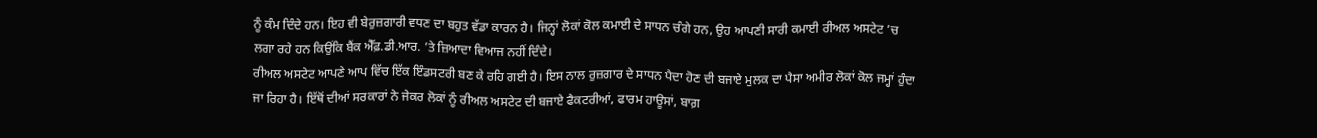ਨੂੰ ਕੰਮ ਦਿੰਦੇ ਹਨ। ਇਹ ਵੀ ਬੇਰੁਜ਼ਗਾਰੀ ਵਧਣ ਦਾ ਬਹੁਤ ਵੱਡਾ ਕਾਰਨ ਹੈ। ਜਿਨ੍ਹਾਂ ਲੋਕਾਂ ਕੋਲ ਕਮਾਈ ਦੇ ਸਾਧਨ ਚੰਗੇ ਹਨ, ਉਹ ਆਪਣੀ ਸਾਰੀ ਕਮਾਈ ਰੀਅਲ ਅਸਟੇਟ ’ਚ ਲਗਾ ਰਹੇ ਹਨ ਕਿਉਂਕਿ ਬੈਂਕ ਐੱਫ਼.ਡੀ.ਆਰ. ’ਤੇ ਜ਼ਿਆਦਾ ਵਿਆਜ ਨਹੀਂ ਦਿੰਦੇ।
ਰੀਅਲ ਅਸਟੇਟ ਆਪਣੇ ਆਪ ਵਿੱਚ ਇੱਕ ਇੰਡਸਟਰੀ ਬਣ ਕੇ ਰਹਿ ਗਈ ਹੈ। ਇਸ ਨਾਲ ਰੁਜ਼ਗਾਰ ਦੇ ਸਾਧਨ ਪੈਦਾ ਹੋਣ ਦੀ ਬਜਾਏ ਮੁਲਕ ਦਾ ਪੈਸਾ ਅਮੀਰ ਲੋਕਾਂ ਕੋਲ ਜਮ੍ਹਾਂ ਹੁੰਦਾ ਜਾ ਰਿਹਾ ਹੈ। ਇੱਥੋਂ ਦੀਆਂ ਸਰਕਾਰਾਂ ਨੇ ਜੇਕਰ ਲੋਕਾਂ ਨੂੰ ਰੀਅਲ ਅਸਟੇਟ ਦੀ ਬਜਾਏ ਫੈਕਟਰੀਆਂ, ਫਾਰਮ ਹਾਊਸਾਂ, ਬਾਗ਼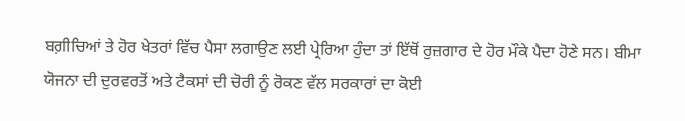ਬਗ਼ੀਚਿਆਂ ਤੇ ਹੋਰ ਖੇਤਰਾਂ ਵਿੱਚ ਪੈਸਾ ਲਗਾਉਣ ਲਈ ਪ੍ਰੇਰਿਆ ਹੁੰਦਾ ਤਾਂ ਇੱਥੋਂ ਰੁਜ਼ਗਾਰ ਦੇ ਹੋਰ ਮੌਕੇ ਪੈਦਾ ਹੋਣੇ ਸਨ। ਬੀਮਾ ਯੋਜਨਾ ਦੀ ਦੁਰਵਰਤੋਂ ਅਤੇ ਟੈਕਸਾਂ ਦੀ ਚੋਰੀ ਨੂੰ ਰੋਕਣ ਵੱਲ ਸਰਕਾਰਾਂ ਦਾ ਕੋਈ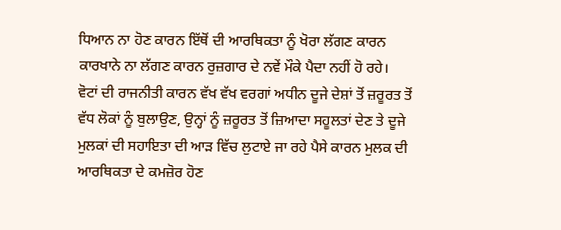ਧਿਆਨ ਨਾ ਹੋਣ ਕਾਰਨ ਇੱਥੋਂ ਦੀ ਆਰਥਿਕਤਾ ਨੂੰ ਖੋਰਾ ਲੱਗਣ ਕਾਰਨ ਕਾਰਖਾਨੇ ਨਾ ਲੱਗਣ ਕਾਰਨ ਰੁਜ਼ਗਾਰ ਦੇ ਨਵੇਂ ਮੌਕੇ ਪੈਦਾ ਨਹੀਂ ਹੋ ਰਹੇ।
ਵੋਟਾਂ ਦੀ ਰਾਜਨੀਤੀ ਕਾਰਨ ਵੱਖ ਵੱਖ ਵਰਗਾਂ ਅਧੀਨ ਦੂਜੇ ਦੇਸ਼ਾਂ ਤੋਂ ਜ਼ਰੂਰਤ ਤੋਂ ਵੱਧ ਲੋਕਾਂ ਨੂੰ ਬੁਲਾਉਣ, ਉਨ੍ਹਾਂ ਨੂੰ ਜ਼ਰੂਰਤ ਤੋਂ ਜ਼ਿਆਦਾ ਸਹੂਲਤਾਂ ਦੇਣ ਤੇ ਦੂਜੇ ਮੁਲਕਾਂ ਦੀ ਸਹਾਇਤਾ ਦੀ ਆੜ ਵਿੱਚ ਲੁਟਾਏ ਜਾ ਰਹੇ ਪੈਸੇ ਕਾਰਨ ਮੁਲਕ ਦੀ ਆਰਥਿਕਤਾ ਦੇ ਕਮਜ਼ੋਰ ਹੋਣ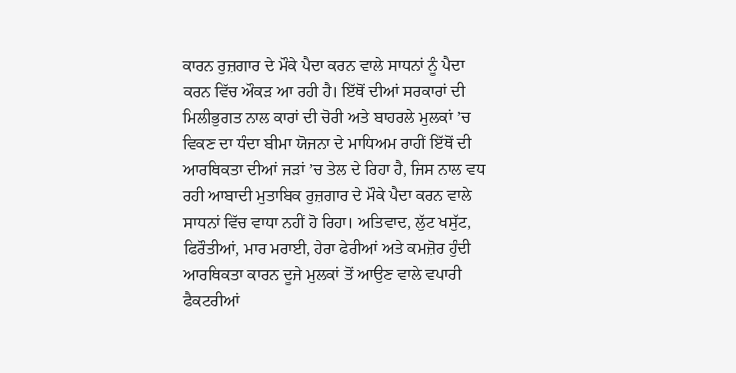ਕਾਰਨ ਰੁਜ਼ਗਾਰ ਦੇ ਮੌਕੇ ਪੈਦਾ ਕਰਨ ਵਾਲੇ ਸਾਧਨਾਂ ਨੂੰ ਪੈਦਾ ਕਰਨ ਵਿੱਚ ਔਕੜ ਆ ਰਹੀ ਹੈ। ਇੱਥੋਂ ਦੀਆਂ ਸਰਕਾਰਾਂ ਦੀ ਮਿਲੀਭੁਗਤ ਨਾਲ ਕਾਰਾਂ ਦੀ ਚੋਰੀ ਅਤੇ ਬਾਹਰਲੇ ਮੁਲਕਾਂ ’ਚ ਵਿਕਣ ਦਾ ਧੰਦਾ ਬੀਮਾ ਯੋਜਨਾ ਦੇ ਮਾਧਿਅਮ ਰਾਹੀਂ ਇੱਥੋਂ ਦੀ ਆਰਥਿਕਤਾ ਦੀਆਂ ਜੜਾਂ ’ਚ ਤੇਲ ਦੇ ਰਿਹਾ ਹੈ, ਜਿਸ ਨਾਲ ਵਧ ਰਹੀ ਆਬਾਦੀ ਮੁਤਾਬਿਕ ਰੁਜ਼ਗਾਰ ਦੇ ਮੌਕੇ ਪੈਦਾ ਕਰਨ ਵਾਲੇ ਸਾਧਨਾਂ ਵਿੱਚ ਵਾਧਾ ਨਹੀਂ ਹੋ ਰਿਹਾ। ਅਤਿਵਾਦ, ਲੁੱਟ ਖਸੁੱਟ, ਫਿਰੌਤੀਆਂ, ਮਾਰ ਮਰਾਈ, ਹੇਰਾ ਫੇਰੀਆਂ ਅਤੇ ਕਮਜ਼ੋਰ ਹੁੰਦੀ ਆਰਥਿਕਤਾ ਕਾਰਨ ਦੂਜੇ ਮੁਲਕਾਂ ਤੋਂ ਆਉਣ ਵਾਲੇ ਵਪਾਰੀ ਫੈਕਟਰੀਆਂ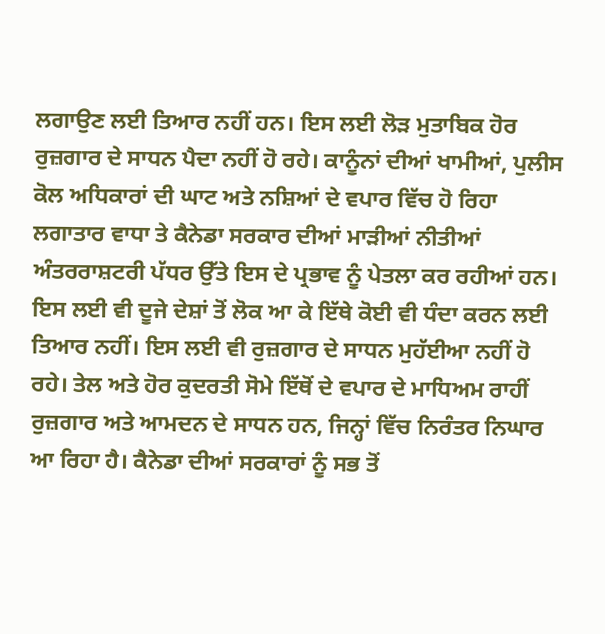ਲਗਾਉਣ ਲਈ ਤਿਆਰ ਨਹੀਂ ਹਨ। ਇਸ ਲਈ ਲੋੜ ਮੁਤਾਬਿਕ ਹੋਰ ਰੁਜ਼ਗਾਰ ਦੇ ਸਾਧਨ ਪੈਦਾ ਨਹੀਂ ਹੋ ਰਹੇ। ਕਾਨੂੰਨਾਂ ਦੀਆਂ ਖਾਮੀਆਂ, ਪੁਲੀਸ ਕੋਲ ਅਧਿਕਾਰਾਂ ਦੀ ਘਾਟ ਅਤੇ ਨਸ਼ਿਆਂ ਦੇ ਵਪਾਰ ਵਿੱਚ ਹੋ ਰਿਹਾ ਲਗਾਤਾਰ ਵਾਧਾ ਤੇ ਕੈਨੇਡਾ ਸਰਕਾਰ ਦੀਆਂ ਮਾੜੀਆਂ ਨੀਤੀਆਂ ਅੰਤਰਰਾਸ਼ਟਰੀ ਪੱਧਰ ਉੱਤੇ ਇਸ ਦੇ ਪ੍ਰਭਾਵ ਨੂੰ ਪੇਤਲਾ ਕਰ ਰਹੀਆਂ ਹਨ।
ਇਸ ਲਈ ਵੀ ਦੂਜੇ ਦੇਸ਼ਾਂ ਤੋਂ ਲੋਕ ਆ ਕੇ ਇੱਥੇ ਕੋਈ ਵੀ ਧੰਦਾ ਕਰਨ ਲਈ ਤਿਆਰ ਨਹੀਂ। ਇਸ ਲਈ ਵੀ ਰੁਜ਼ਗਾਰ ਦੇ ਸਾਧਨ ਮੁਹੱਈਆ ਨਹੀਂ ਹੋ ਰਹੇ। ਤੇਲ ਅਤੇ ਹੋਰ ਕੁਦਰਤੀ ਸੋਮੇ ਇੱਥੋਂ ਦੇ ਵਪਾਰ ਦੇ ਮਾਧਿਅਮ ਰਾਹੀਂ ਰੁਜ਼ਗਾਰ ਅਤੇ ਆਮਦਨ ਦੇ ਸਾਧਨ ਹਨ, ਜਿਨ੍ਹਾਂ ਵਿੱਚ ਨਿਰੰਤਰ ਨਿਘਾਰ ਆ ਰਿਹਾ ਹੈ। ਕੈਨੇਡਾ ਦੀਆਂ ਸਰਕਾਰਾਂ ਨੂੰ ਸਭ ਤੋਂ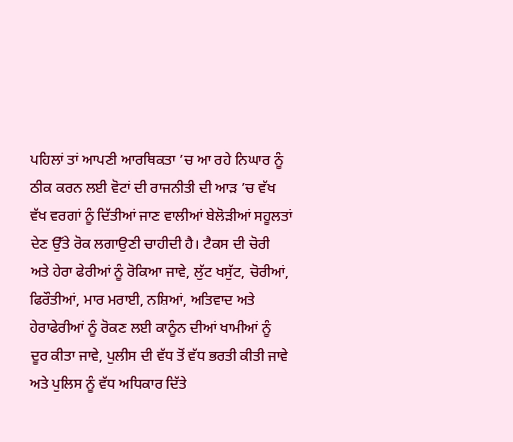ਪਹਿਲਾਂ ਤਾਂ ਆਪਣੀ ਆਰਥਿਕਤਾ ’ਚ ਆ ਰਹੇ ਨਿਘਾਰ ਨੂੰ ਠੀਕ ਕਰਨ ਲਈ ਵੋਟਾਂ ਦੀ ਰਾਜਨੀਤੀ ਦੀ ਆੜ ’ਚ ਵੱਖ ਵੱਖ ਵਰਗਾਂ ਨੂੰ ਦਿੱਤੀਆਂ ਜਾਣ ਵਾਲੀਆਂ ਬੇਲੋੜੀਆਂ ਸਹੂਲਤਾਂ ਦੇਣ ਉੱਤੇ ਰੋਕ ਲਗਾਉਣੀ ਚਾਹੀਦੀ ਹੈ। ਟੈਕਸ ਦੀ ਚੋਰੀ ਅਤੇ ਹੇਰਾ ਫੇਰੀਆਂ ਨੂੰ ਰੋਕਿਆ ਜਾਵੇ, ਲੁੱਟ ਖਸੁੱਟ, ਚੋਰੀਆਂ, ਫਿਰੌਤੀਆਂ, ਮਾਰ ਮਰਾਈ, ਨਸ਼ਿਆਂ, ਅਤਿਵਾਦ ਅਤੇ ਹੇਰਾਫੇਰੀਆਂ ਨੂੰ ਰੋਕਣ ਲਈ ਕਾਨੂੰਨ ਦੀਆਂ ਖਾਮੀਆਂ ਨੂੰ ਦੂਰ ਕੀਤਾ ਜਾਵੇ, ਪੁਲੀਸ ਦੀ ਵੱਧ ਤੋਂ ਵੱਧ ਭਰਤੀ ਕੀਤੀ ਜਾਵੇ ਅਤੇ ਪੁਲਿਸ ਨੂੰ ਵੱਧ ਅਧਿਕਾਰ ਦਿੱਤੇ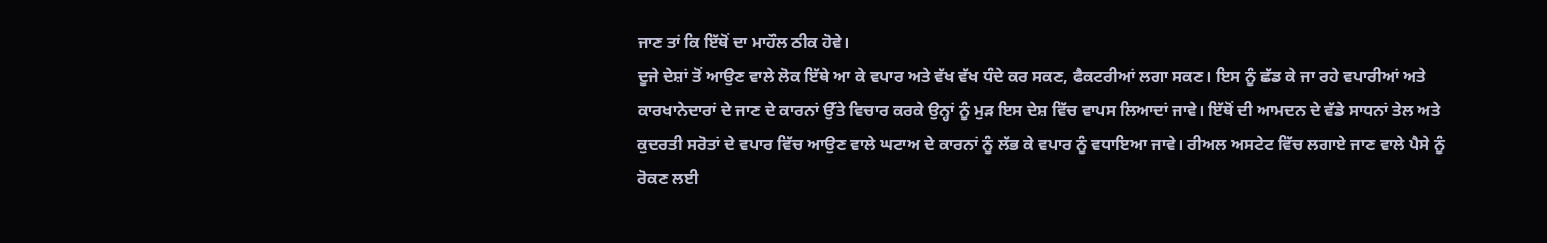ਜਾਣ ਤਾਂ ਕਿ ਇੱਥੋਂ ਦਾ ਮਾਹੌਲ ਠੀਕ ਹੋਵੇ।
ਦੂਜੇ ਦੇਸ਼ਾਂ ਤੋਂ ਆਉਣ ਵਾਲੇ ਲੋਕ ਇੱਥੇ ਆ ਕੇ ਵਪਾਰ ਅਤੇ ਵੱਖ ਵੱਖ ਧੰਦੇ ਕਰ ਸਕਣ, ਫੈਕਟਰੀਆਂ ਲਗਾ ਸਕਣ। ਇਸ ਨੂੰ ਛੱਡ ਕੇ ਜਾ ਰਹੇ ਵਪਾਰੀਆਂ ਅਤੇ ਕਾਰਖਾਨੇਦਾਰਾਂ ਦੇ ਜਾਣ ਦੇ ਕਾਰਨਾਂ ਉੱਤੇ ਵਿਚਾਰ ਕਰਕੇ ਉਨ੍ਹਾਂ ਨੂੰ ਮੁੜ ਇਸ ਦੇਸ਼ ਵਿੱਚ ਵਾਪਸ ਲਿਆਦਾਂ ਜਾਵੇ। ਇੱਥੋਂ ਦੀ ਆਮਦਨ ਦੇ ਵੱਡੇ ਸਾਧਨਾਂ ਤੇਲ ਅਤੇ ਕੁਦਰਤੀ ਸਰੋਤਾਂ ਦੇ ਵਪਾਰ ਵਿੱਚ ਆਉਣ ਵਾਲੇ ਘਟਾਅ ਦੇ ਕਾਰਨਾਂ ਨੂੰ ਲੱਭ ਕੇ ਵਪਾਰ ਨੂੰ ਵਧਾਇਆ ਜਾਵੇ। ਰੀਅਲ ਅਸਟੇਟ ਵਿੱਚ ਲਗਾਏ ਜਾਣ ਵਾਲੇ ਪੈਸੇ ਨੂੰ ਰੋਕਣ ਲਈ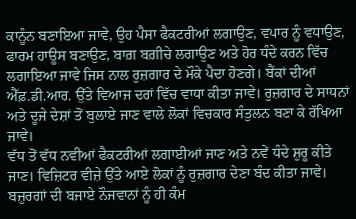ਕਾਨੂੰਨ ਬਣਾਇਆ ਜਾਵੇ, ਉਹ ਪੈਸਾ ਫੈਕਟਰੀਆਂ ਲਗਾਉਣ, ਵਪਾਰ ਨੂੰ ਵਧਾਉਣ, ਫਾਰਮ ਹਾਊਸ ਬਣਾਉਣ, ਬਾਗ਼ ਬਗ਼ੀਚੇ ਲਗਾਉਣ ਅਤੇ ਹੋਰ ਧੰਦੇ ਕਰਨ ਵਿੱਚ ਲਗਾਇਆ ਜਾਵੇ ਜਿਸ ਨਾਲ ਰੁਜ਼ਗਾਰ ਦੇ ਮੌਕੇ ਪੈਦਾ ਹੋਣਗੇ। ਬੈਂਕਾਂ ਦੀਆਂ ਐੱਫ਼.ਡੀ.ਆਰ. ਉੱਤੇ ਵਿਆਜ ਦਰਾਂ ਵਿੱਚ ਵਾਧਾ ਕੀਤਾ ਜਾਵੇ। ਰੁਜ਼ਗਾਰ ਦੇ ਸਾਧਨਾਂ ਅਤੇ ਦੂਜੇ ਦੇਸ਼ਾਂ ਤੋਂ ਬੁਲਾਏ ਜਾਣ ਵਾਲੇ ਲੋਕਾਂ ਵਿਚਕਾਰ ਸੰਤੁਲਨ ਬਣਾ ਕੇ ਰੱਖਿਆ ਜਾਵੇ।
ਵੱਧ ਤੋਂ ਵੱਧ ਨਵੀਆਂ ਫੈਕਟਰੀਆਂ ਲਗਾਈਆਂ ਜਾਣ ਅਤੇ ਨਵੇਂ ਧੰਦੇ ਸ਼ੁਰੂ ਕੀਤੇ ਜਾਣ। ਵਿਜ਼ਿਟਰ ਵੀਜ਼ੇ ਉੱਤੇ ਆਏ ਲੋਕਾਂ ਨੂੰ ਰੁਜ਼ਗਾਰ ਦੇਣਾ ਬੰਦ ਕੀਤਾ ਜਾਵੇ। ਬਜ਼ੁਰਗਾਂ ਦੀ ਬਜਾਏ ਨੌਜਵਾਨਾਂ ਨੂੰ ਹੀ ਕੰਮ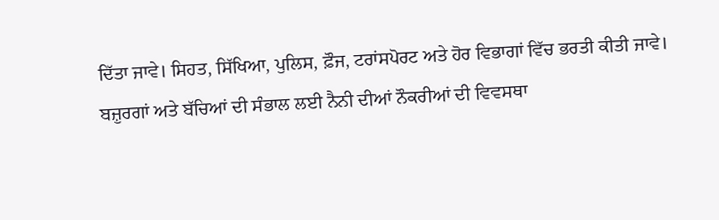ਦਿੱਤਾ ਜਾਵੇ। ਸਿਹਤ, ਸਿੱਖਿਆ, ਪੁਲਿਸ, ਫ਼ੌਜ, ਟਰਾਂਸਪੋਰਟ ਅਤੇ ਹੋਰ ਵਿਭਾਗਾਂ ਵਿੱਚ ਭਰਤੀ ਕੀਤੀ ਜਾਵੇ। ਬਜ਼ੁਰਗਾਂ ਅਤੇ ਬੱਚਿਆਂ ਦੀ ਸੰਭਾਲ ਲਈ ਨੈਨੀ ਦੀਆਂ ਨੌਕਰੀਆਂ ਦੀ ਵਿਵਸਥਾ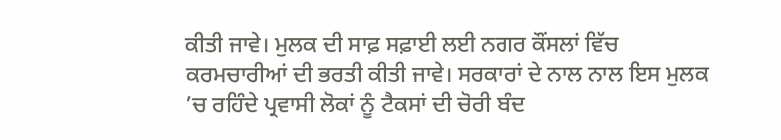ਕੀਤੀ ਜਾਵੇ। ਮੁਲਕ ਦੀ ਸਾਫ਼ ਸਫ਼ਾਈ ਲਈ ਨਗਰ ਕੌਂਸਲਾਂ ਵਿੱਚ ਕਰਮਚਾਰੀਆਂ ਦੀ ਭਰਤੀ ਕੀਤੀ ਜਾਵੇ। ਸਰਕਾਰਾਂ ਦੇ ਨਾਲ ਨਾਲ ਇਸ ਮੁਲਕ ’ਚ ਰਹਿੰਦੇ ਪ੍ਰਵਾਸੀ ਲੋਕਾਂ ਨੂੰ ਟੈਕਸਾਂ ਦੀ ਚੋਰੀ ਬੰਦ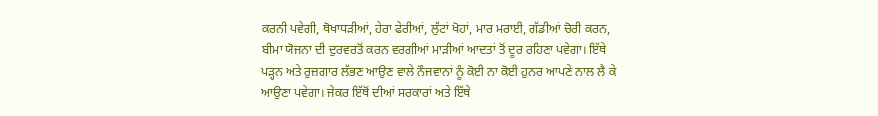ਕਰਨੀ ਪਵੇਗੀ, ਥੋਖਾਧੜੀਆਂ, ਹੇਰਾ ਫੇਰੀਆਂ, ਲੁੱਟਾਂ ਖੋਹਾਂ, ਮਾਰ ਮਰਾਈ, ਗੱਡੀਆਂ ਚੋਰੀ ਕਰਨ, ਬੀਮਾ ਯੋਜਨਾ ਦੀ ਦੁਰਵਰਤੋਂ ਕਰਨ ਵਰਗੀਆਂ ਮਾੜੀਆਂ ਆਦਤਾਂ ਤੋਂ ਦੂਰ ਰਹਿਣਾ ਪਵੇਗਾ। ਇੱਥੇ ਪੜ੍ਹਨ ਅਤੇ ਰੁਜ਼ਗਾਰ ਲੱਭਣ ਆਉਣ ਵਾਲੇ ਨੌਜਵਾਨਾਂ ਨੂੰ ਕੋਈ ਨਾ ਕੋਈ ਹੁਨਰ ਆਪਣੇ ਨਾਲ ਲੈ ਕੇ ਆਉਣਾ ਪਵੇਗਾ। ਜੇਕਰ ਇੱਥੋਂ ਦੀਆਂ ਸਰਕਾਰਾਂ ਅਤੇ ਇੱਥੇ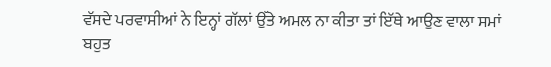ਵੱਸਦੇ ਪਰਵਾਸੀਆਂ ਨੇ ਇਨ੍ਹਾਂ ਗੱਲਾਂ ਉੱਤੇ ਅਮਲ ਨਾ ਕੀਤਾ ਤਾਂ ਇੱਥੇ ਆਉਣ ਵਾਲਾ ਸਮਾਂ ਬਹੁਤ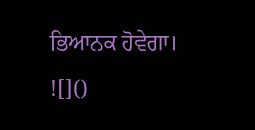ਭਿਆਨਕ ਹੋਵੇਗਾ।
![]()